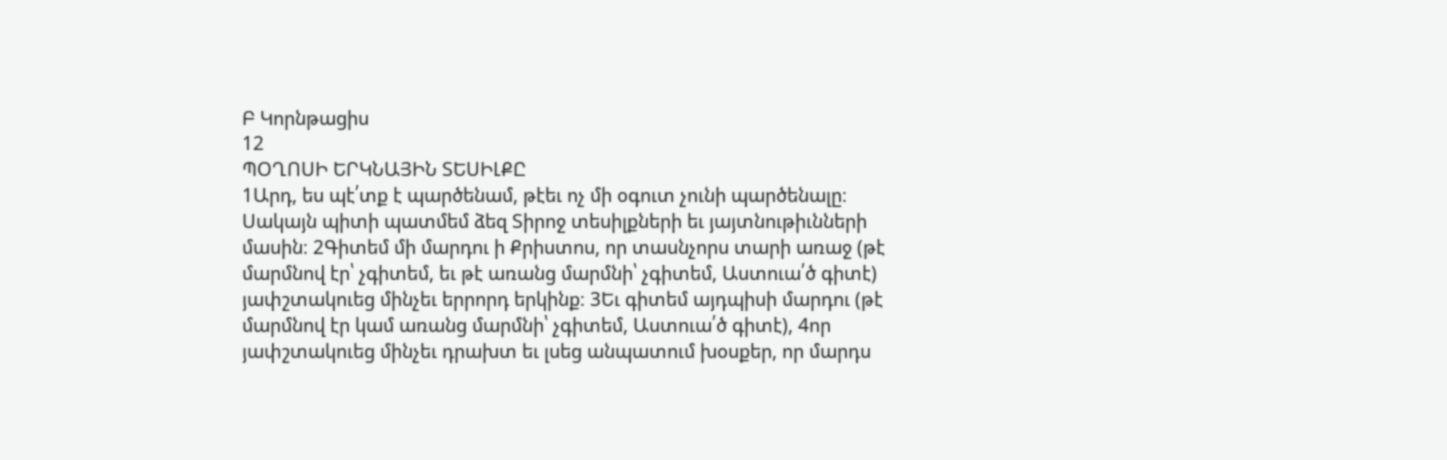Բ Կորնթացիս
12
ՊՕՂՈՍԻ ԵՐԿՆԱՅԻՆ ՏԵՍԻԼՔԸ
1Արդ, ես պէ՛տք է պարծենամ, թէեւ ոչ մի օգուտ չունի պարծենալը։ Սակայն պիտի պատմեմ ձեզ Տիրոջ տեսիլքների եւ յայտնութիւնների մասին։ 2Գիտեմ մի մարդու ի Քրիստոս, որ տասնչորս տարի առաջ (թէ մարմնով էր՝ չգիտեմ, եւ թէ առանց մարմնի՝ չգիտեմ, Աստուա՛ծ գիտէ) յափշտակուեց մինչեւ երրորդ երկինք։ 3Եւ գիտեմ այդպիսի մարդու (թէ մարմնով էր կամ առանց մարմնի՝ չգիտեմ, Աստուա՛ծ գիտէ), 4որ յափշտակուեց մինչեւ դրախտ եւ լսեց անպատում խօսքեր, որ մարդս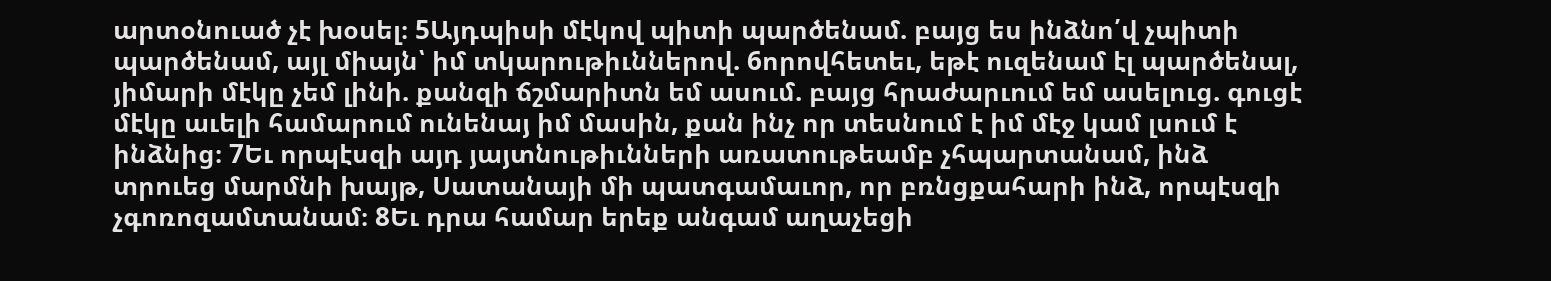արտօնուած չէ խօսել։ 5Այդպիսի մէկով պիտի պարծենամ. բայց ես ինձնո՛վ չպիտի պարծենամ, այլ միայն՝ իմ տկարութիւններով. 6որովհետեւ, եթէ ուզենամ էլ պարծենալ, յիմարի մէկը չեմ լինի. քանզի ճշմարիտն եմ ասում. բայց հրաժարւում եմ ասելուց. գուցէ մէկը աւելի համարում ունենայ իմ մասին, քան ինչ որ տեսնում է իմ մէջ կամ լսում է ինձնից։ 7Եւ որպէսզի այդ յայտնութիւնների առատութեամբ չհպարտանամ, ինձ տրուեց մարմնի խայթ, Սատանայի մի պատգամաւոր, որ բռնցքահարի ինձ, որպէսզի չգոռոզամտանամ։ 8Եւ դրա համար երեք անգամ աղաչեցի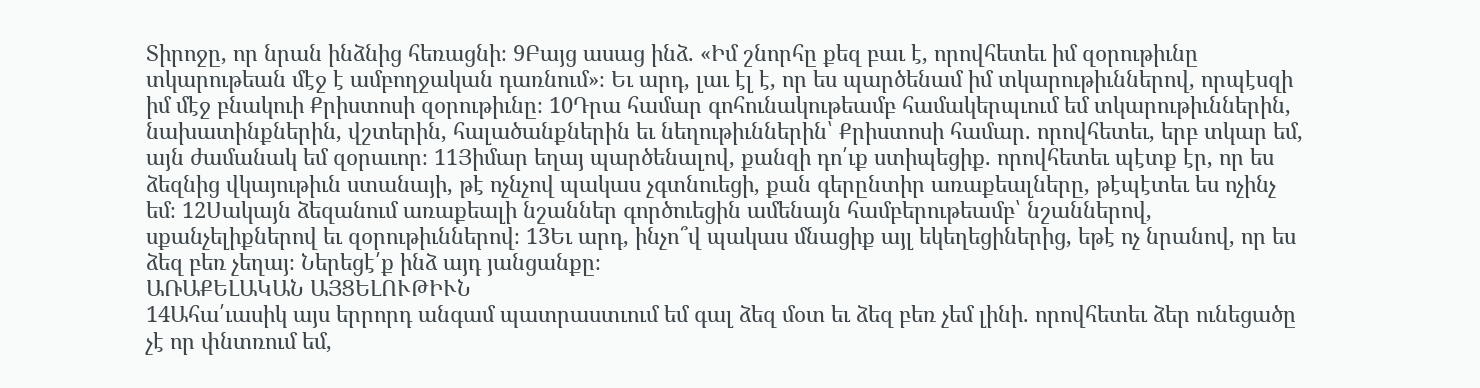Տիրոջը, որ նրան ինձնից հեռացնի։ 9Բայց ասաց ինձ. «Իմ շնորհը քեզ բաւ է, որովհետեւ իմ զօրութիւնը տկարութեան մէջ է ամբողջական դառնում»։ Եւ արդ, լաւ էլ է, որ ես պարծենամ իմ տկարութիւններով, որպէսզի իմ մէջ բնակուի Քրիստոսի զօրութիւնը։ 10Դրա համար գոհունակութեամբ համակերպւում եմ տկարութիւններին, նախատինքներին, վշտերին, հալածանքներին եւ նեղութիւններին՝ Քրիստոսի համար. որովհետեւ, երբ տկար եմ, այն ժամանակ եմ զօրաւոր։ 11Յիմար եղայ պարծենալով, քանզի դո՛ւք ստիպեցիք. որովհետեւ պէտք էր, որ ես ձեզնից վկայութիւն ստանայի, թէ ոչնչով պակաս չգտնուեցի, քան գերընտիր առաքեալները, թէպէտեւ ես ոչինչ եմ։ 12Սակայն ձեզանում առաքեալի նշաններ գործուեցին ամենայն համբերութեամբ՝ նշաններով, սքանչելիքներով եւ զօրութիւններով։ 13Եւ արդ, ինչո՞վ պակաս մնացիք այլ եկեղեցիներից, եթէ ոչ նրանով, որ ես ձեզ բեռ չեղայ։ Ներեցէ՛ք ինձ այդ յանցանքը։
ԱՌԱՔԵԼԱԿԱՆ ԱՅՑԵԼՈՒԹԻՒՆ
14Ահա՛ւասիկ այս երրորդ անգամ պատրաստւում եմ գալ ձեզ մօտ եւ ձեզ բեռ չեմ լինի. որովհետեւ ձեր ունեցածը չէ որ փնտռում եմ,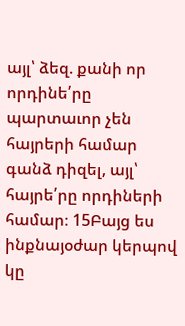այլ՝ ձեզ. քանի որ որդինե՛րը պարտաւոր չեն հայրերի համար գանձ դիզել, այլ՝ հայրե՛րը որդիների համար։ 15Բայց ես ինքնայօժար կերպով կը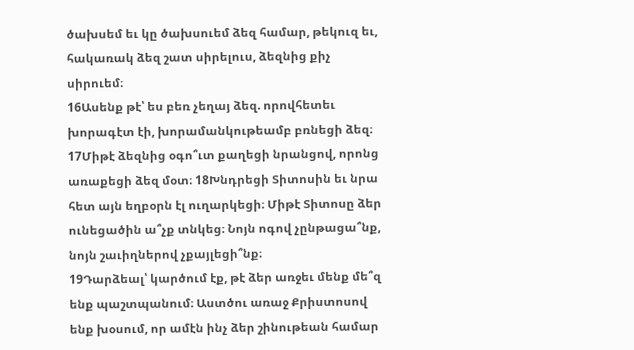ծախսեմ եւ կը ծախսուեմ ձեզ համար, թեկուզ եւ, հակառակ ձեզ շատ սիրելուս, ձեզնից քիչ սիրուեմ։
16Ասենք թէ՝ ես բեռ չեղայ ձեզ. որովհետեւ խորագէտ էի, խորամանկութեամբ բռնեցի ձեզ։ 17Միթէ ձեզնից օգո՞ւտ քաղեցի նրանցով, որոնց առաքեցի ձեզ մօտ։ 18Խնդրեցի Տիտոսին եւ նրա հետ այն եղբօրն էլ ուղարկեցի։ Միթէ Տիտոսը ձեր ունեցածին ա՞չք տնկեց։ Նոյն ոգով չընթացա՞նք, նոյն շաւիղներով չքայլեցի՞նք։
19Դարձեալ՝ կարծում էք, թէ ձեր առջեւ մենք մե՞զ ենք պաշտպանում։ Աստծու առաջ Քրիստոսով ենք խօսում, որ ամէն ինչ ձեր շինութեան համար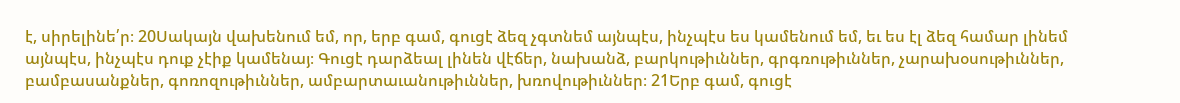է, սիրելինե՛ր։ 20Սակայն վախենում եմ, որ, երբ գամ, գուցէ ձեզ չգտնեմ այնպէս, ինչպէս ես կամենում եմ, եւ ես էլ ձեզ համար լինեմ այնպէս, ինչպէս դուք չէիք կամենայ։ Գուցէ դարձեալ լինեն վէճեր, նախանձ, բարկութիւններ, գրգռութիւններ, չարախօսութիւններ, բամբասանքներ, գոռոզութիւններ, ամբարտաւանութիւններ, խռովութիւններ։ 21Երբ գամ, գուցէ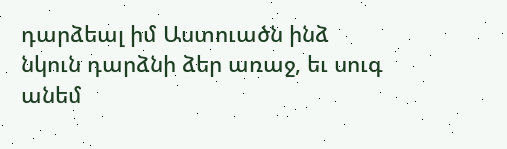դարձեալ իմ Աստուածն ինձ նկուն դարձնի ձեր առաջ, եւ սուգ անեմ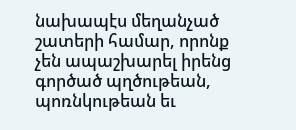նախապէս մեղանչած շատերի համար, որոնք չեն ապաշխարել իրենց գործած պղծութեան, պոռնկութեան եւ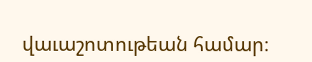վաւաշոտութեան համար։